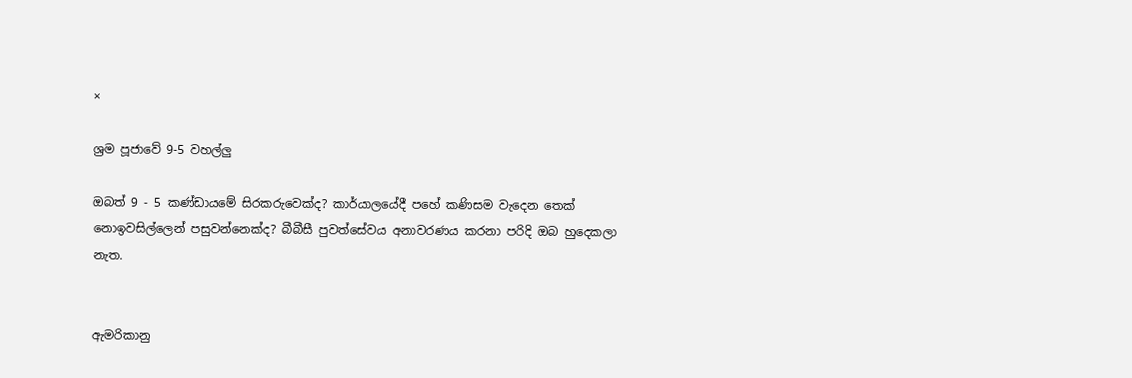×

ශ්‍රම පූජාවේ 9-5 වහල්ලු

ඔබත් 9 - 5 කණ්ඩායමේ සිරකරුවෙක්ද? කාර්යාල‍යේදී පහේ කණිසම වැදෙන තෙක් නොඉවසිල්ලෙන් පසුවන්නෙක්ද? බීබීසී පුවත්සේවය අනාවරණය කරනා පරිදි ඔබ හුදෙකලා නැත.


ඇමරිකානු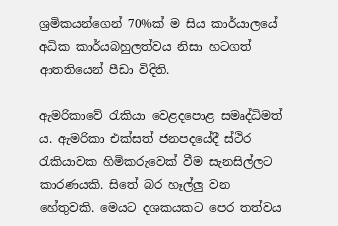ශ්‍රමිකයන්ගෙන් 70%ක් ම සිය කාර්යාල‍යේ අධික කාර්යබහුලත්වය නිසා හටගත් ආතතියෙන් පීඩා විදිති.

ඇමරිකාවේ ‍රැකියා වෙළදපොළ සමෘද්ධිමත් ය. ඇමරිකා එක්සත් ජනපදයේදී ස්ථිර රැකියාවක හිමිකරුවෙක් වීම සැනසිල්ලට කාරණයකි. සිතේ බර හෑල්ලු වන හේතුවකි. මෙයට දශකයකට පෙර තත්වය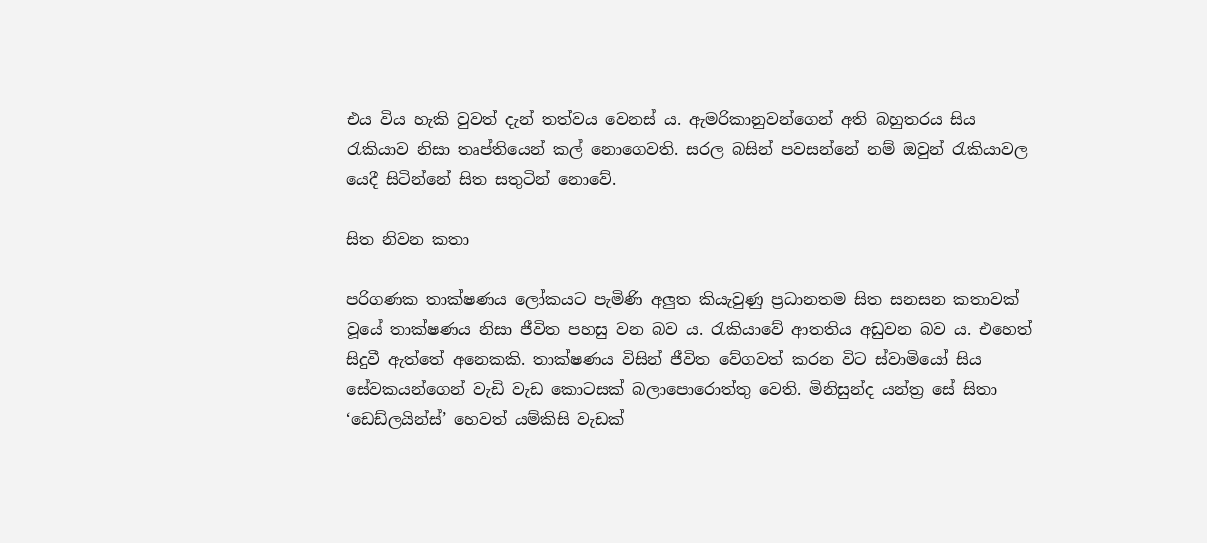එය විය හැකි වුවත් දැන් තත්වය වෙනස් ය. ඇමරිකානුවන්ගෙන් අති බහුතරය සිය රැකියා‍ව නිසා තෘප්තියෙන් කල් නොගෙවති. සරල බසින් පවසන්නේ නම් ඔවුන් රැකියාවල යෙදී සිටින්නේ සිත සතුටින් නො‍වේ.

සිත නිවන කතා

පරිගණක තාක්ෂණය ලෝකයට පැමිණි අලුත කියැවුණු ප්‍රධානතම සිත සනසන කතාවක් වූයේ තාක්ෂණය නිසා ජීවිත පහසු වන බව ය. රැකියාවේ ආතතිය අඩුවන බව ය. එහෙත් සිදුවී ඇත්තේ අනෙකකි. තාක්ෂණය විසින් ජීවිත වේගවත් කරන විට ස්වාමියෝ සිය සේවකයන්ගෙන් වැඩි වැඩ කොටසක් බලාපොරොත්තු වෙති. මිනිසුන්ද යන්ත්‍ර සේ සිතා ‘ඩෙඩ්ලයින්ස්’ හෙවත් යම්කිසි වැඩක්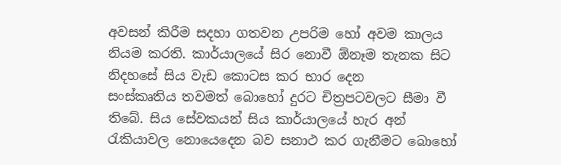අවසන් කිරීම සදහා ගතවන උපරිම හෝ අවම කාලය නියම කරති. කාර්යාලයේ සිර නොවී ඕනෑම තැනක සිට නිදහසේ සිය වැඩ කොටස කර භාර දෙන සංස්කෘතිය ‍තවමත් බොහෝ දුරට චිත්‍රපටවලට සීමා වී තිබේ. සිය සේවකයන් සිය කාර්යාලයේ හැර අන් රැකියාවල නොයෙදෙන බව සනාථ කර ගැනීමට බොහෝ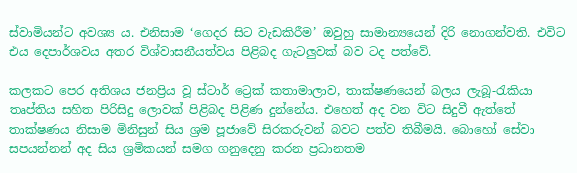ස්වාමියන්ට අවශ්‍ය ය. එනිසාම ‘ගෙදර සිට වැඩකිරීම’ ඔවුහු සාමාන්‍යයෙන් දිරි නොගන්වති. එවිට එය දෙපාර්ශවය අතර විශ්වාසනීයත්වය පිළිබද ගැටලුවක් බව ටද පත්වේ.

කලකට පෙර අතිශය ජනප්‍රිය වූ ස්ටාර් ට්‍රෙක් කතාමාලාව, තාක්ෂණයෙන් බලය ලැබූ-රැකියා තෘප්තිය සහිත පිරිසිදු ලොවක් පිළිබද පිළිණ දුන්නේය. එහෙත් අද වන විට සිදුවී ඇත්තේ තාක්ෂණය නිසාම මිනිසුන් සිය ශ්‍රම පූජාවේ සිරකරුවන් බවට පත්ව තිබීමයි. බොහෝ සේවා සපයන්නන් අද සිය ශ්‍රමිකයන් සමග ගනුදෙනු කරන ප්‍රධානතම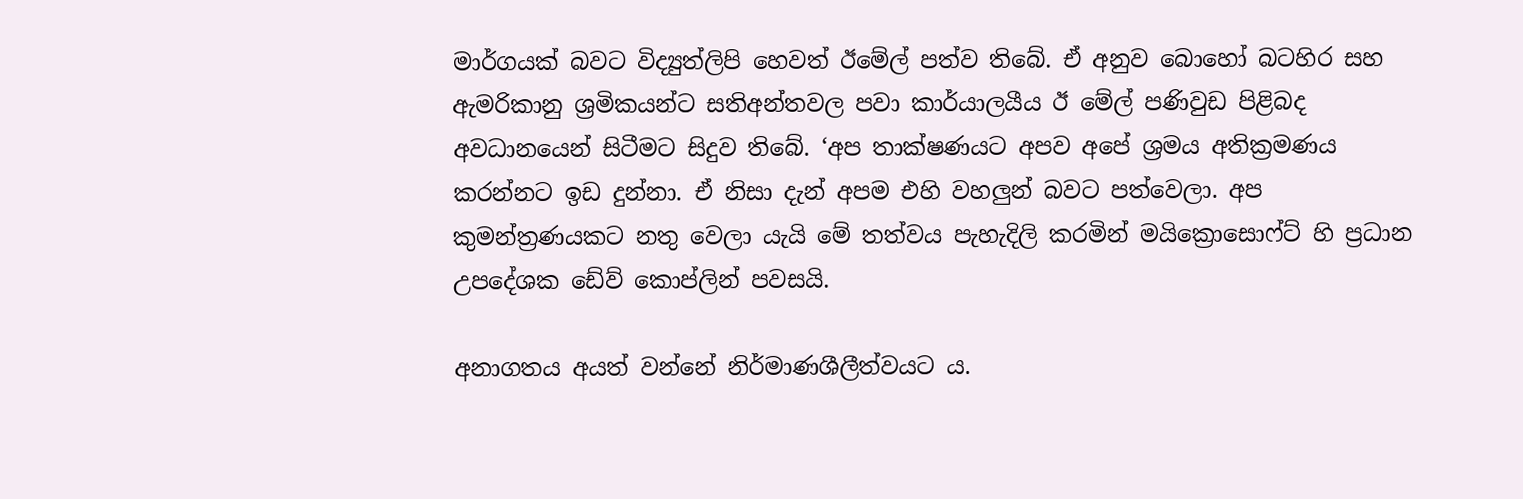මාර්ගයක් බවට විද්‍යුත්ලිපි හෙවත් ඊමේල් පත්ව තිබේ. ඒ අනුව බොහෝ බටහිර සහ ඇමරිකානු ‍ශ්‍රමිකයන්ට සතිඅන්තවල පවා කාර්යාලයීය ඊ මේල් පණිවුඩ පිළිබද අවධානයෙන් සිටීමට සිදුව තිබේ. ‘අප තාක්ෂණයට අපව අපේ ශ්‍රමය අතික්‍රමණය කරන්නට ඉඩ දුන්නා. ඒ නිසා දැන් අපම එහි වහලුන් බවට පත්වෙලා. අප කුමන්ත්‍රණයකට නතු වෙලා යැයි මේ තත්වය පැහැදිලි කරමින් මයික්‍රොසොෆ්ට් හි ප්‍රධාන උපදේශක ඩේව් කොප්ලින් පවසයි.

අනාගතය අයත් වන්නේ නිර්මාණශීලීත්වයට ය.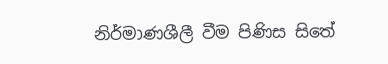නිර්මාණශීලී වීම පිණිස සිතේ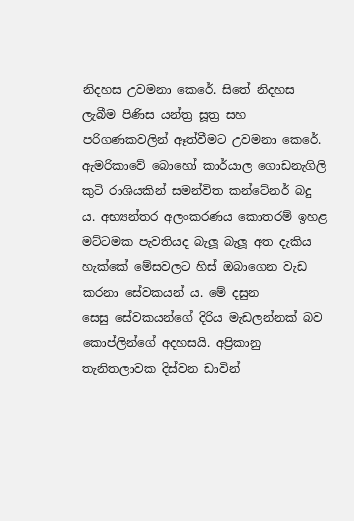නිදහස උවමනා කෙරේ. සිතේ නිදහස ලැබීම පිණිස යන්ත්‍ර සූත්‍ර සහ පරිගණකවලින් ඈත්වීමට උවමනා කෙරේ. ඇමරිකාවේ බොහෝ කාර්යාල ගොඩනැගිලි කුටි රාශියකින් සමන්විත කන්ටේනර් බදු ය. අභ්‍යන්තර අලංකරණය කොතරම් ඉහළ මට්ටමක පැවතියද බැලූ බැලූ අත දැකිය හැක්කේ මේසවලට හිස් ඔබාගෙන වැඩ කරනා සේවකයන් ය. මේ දසුන සෙසු ‍සේවකයන්ගේ දිරිය මැඩලන්නක් බව කොප්ලින්ගේ අදහසයි. අප්‍රිකානු තැනිතලාවක දිස්වන ඩාවින්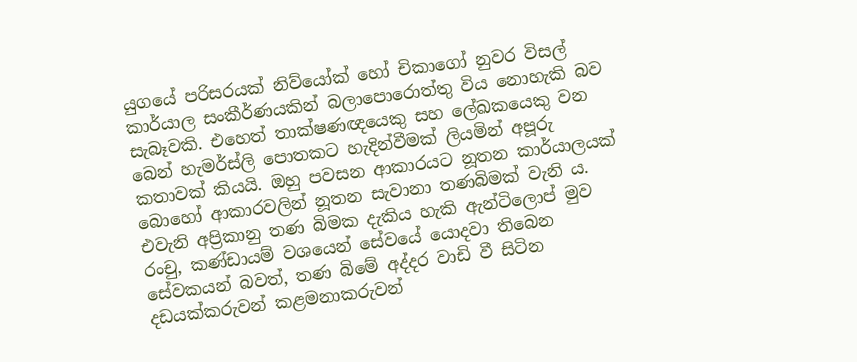යුගයේ පරිසරයක් නිව්යෝක් හෝ චිකාගෝ නුවර විසල් කාර්යාල සංකීර්ණයකින් බලාපොරොත්තු විය නොහැකි බව සැබෑවකි. එහෙත් තාක්ෂණඥයෙකු සහ ලේඛ‍කයෙකු වන බෙන් හැමර්ස්ලි පොතකට හැදින්වීමක් ලියමින් අපූරු කතාවක් කියයි. ඔහු පවසන ආකාරයට නූතන කාර්යාලයක් බොහෝ ආකාරවලින් නූතන සැවානා තණබිමක් වැනි ය. එවැනි අප්‍රිකානු තණ බිමක දැකිය හැකි ඇන්ටිලොප් මුව රංචු, කණ්ඩායම් වශයෙන් සේවයේ යොදවා තිබෙන සේවකයන් බවත්, තණ බිමේ අද්දර වාඩි වී සිටින දඩයක්කරුවන් කළමනාකරුවන්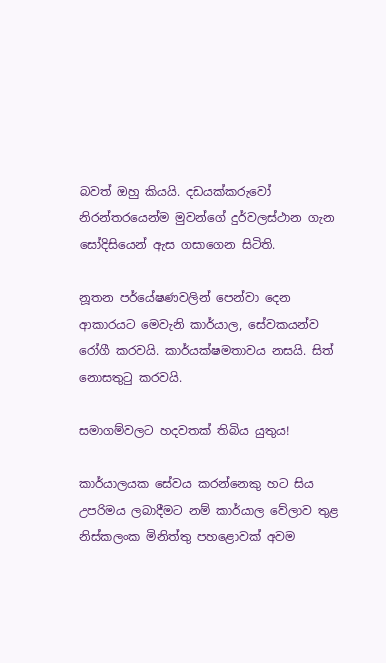බවත් ඔහු කියයි. දඩයක්කරුවෝ නිරන්තරයෙන්ම මුවන්ගේ දුර්වලස්ථාන ගැන සෝදිසියෙන් ඇස ගසාගෙන සිටිති.

නූතන පර්යේෂණවලින් පෙන්වා දෙන ආකාරයට මෙවැනි කාර්යාල, සේවකයන්ව රෝගී කරවයි. කාර්යක්ෂමතාවය නසයි. සිත් නොසතුටු කරවයි.

සමාගම්වලට හදවතක් තිබිය යුතුය!

කාර්යාලයක සේවය කරන්නෙකු හට සිය උපරිමය ලබාදීමට නම් කාර්යාල වේලාව තුළ නිස්කලංක මිනිත්තු පහළොවක් අවම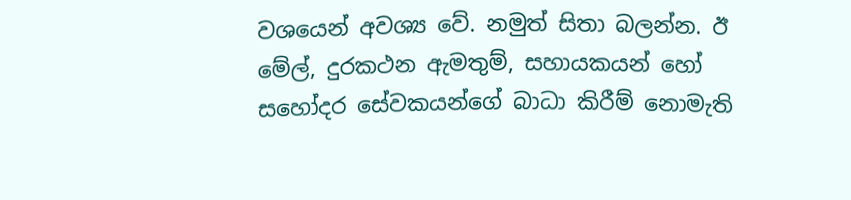වශයෙන් අවශ්‍ය වේ. නමුත් සිතා බලන්න. ඊ මේල්, දුරකථන ඇමතුම්, සහායකයන්‍ හෝ සහෝදර සේවකයන්ගේ බාධා කිරීම් නොමැති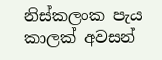නිස්කලංක පැය කාලක් අවසන්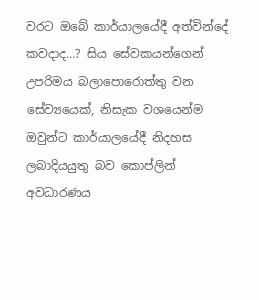වරට ඔබේ කාර්යාලයේදී අත්වින්දේ කවදාද…? සිය සේවකයන්ගෙන් උපරිමය බලාපොරොත්තු වන සේව්‍යයෙක්, නිසැක වශයෙන්ම ඔවුන්ට කාර්යාලයේදී නිදහස ලබාදියයුතු බව කොප්ලින් අවධාරණය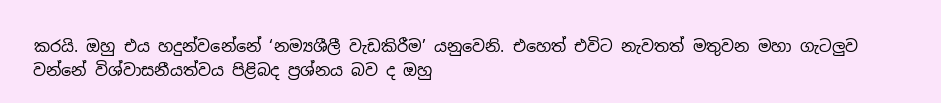කරයි. ඔහු එය හදුන්වනේනේ ‘නම්‍යශීලී වැඩකිරීම’ යනුවෙනි. එහෙත් එවිට නැවතත් මතුවන මහා ගැටලුව වන්නේ විශ්වාසනීයත්වය පිළිබද ප්‍රශ්නය බව ද ඔහු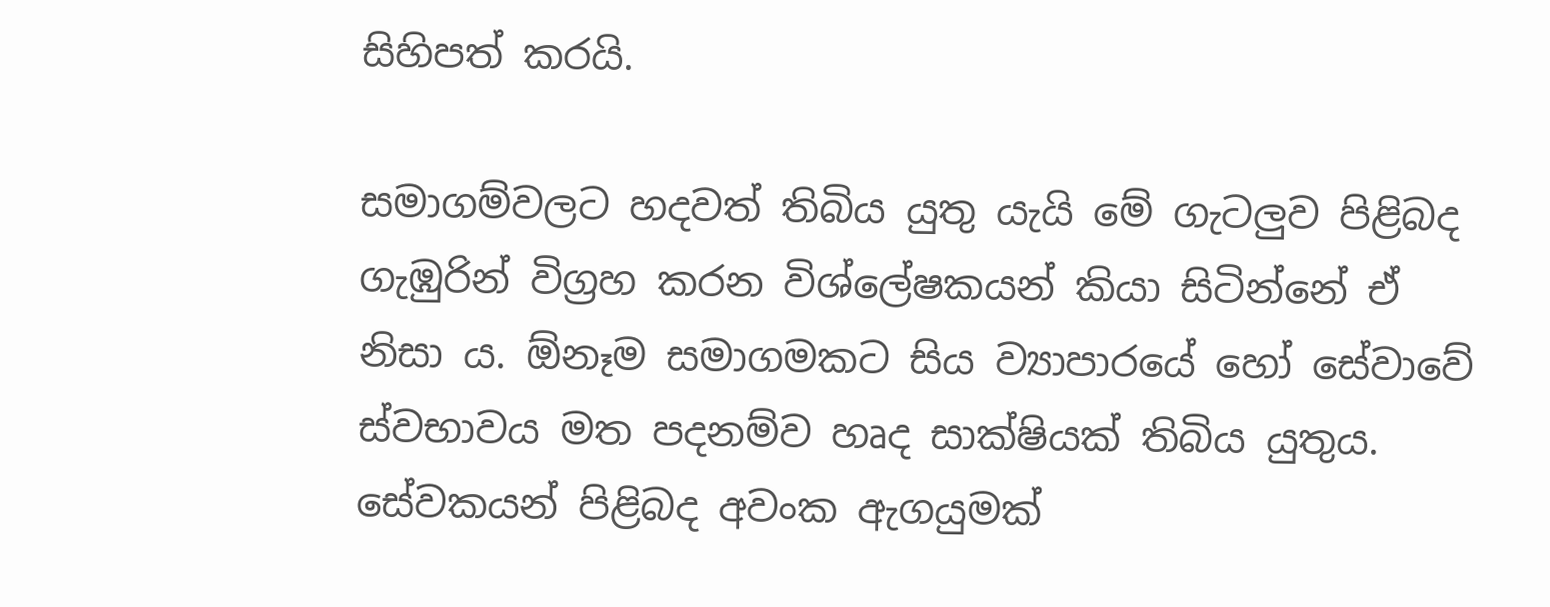සිහිපත් කරයි.

සමාගම්වලට හදවත් තිබිය යුතු යැයි මේ ගැටලුව පිළිබද ගැඹුරින් විග්‍රහ කරන විශ්ලේෂකයන් කියා සිටින්නේ ඒ නිසා ය. ඕනෑම සමාගමකට සිය ව්‍යාපාරයේ හෝ සේවාවේ ස්වභාවය මත පදනම්ව හෘද සාක්ෂියක් තිබිය යුතුය. සේවකයන් පිළිබද අවංක ඇගයුමක්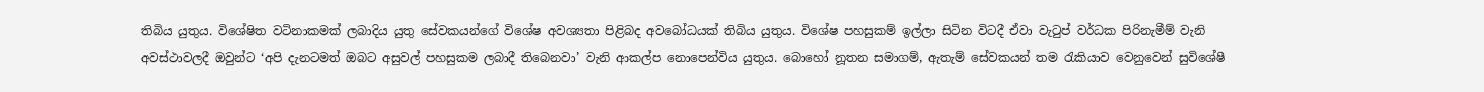තිබිය යුතුය. විශේෂිත වටිනාකමක් ලබාදිය යුතු සේවකයන්ගේ වි‍ශේෂ අවශ්‍යතා පිළිබද අවබෝධයක් තිබිය යුතුය. විශේෂ පහසුකම් ඉල්ලා සිටින විටදී ඒවා වැටුප් වර්ධක පිරිනැමීම් වැනි අවස්ථාවලදී ඔවුන්ට ‘අපි දැනටමත් ඔබට අසුවල් පහසුකම ලබාදී තිබෙනවා’ වැනි ආකල්ප නොපෙන්විය යුතුය. බොහෝ නූතන සමාගම්, ඇතැම් සේවකයන් තම රැකියාව වෙනුවෙන් සුවිශේෂී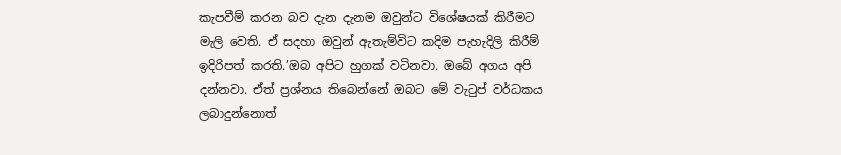කැපවීම් කරන බව දැන දැනම ඔවුන්ට විශේෂයක් කිරීමට මැලි වෙති. ඒ සදහා ඔවුන් ඇතැම්විට කදිම පැහැදිලි කිරීම් ඉදිරිපත් කරති.’ඔබ අපිට හුගක් වටිනවා. ඔබේ අගය අපි දන්නවා. ඒත් ප්‍රශ්නය තිබෙන්නේ ඔබට මේ වැටුප් වර්ධකය ලබාදුන්නොත්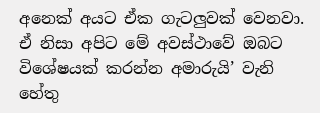අනෙක් අයට ඒක ගැටලුවක් වෙනවා. ඒ නිසා අපිට මේ අවස්ථාවේ ඔබට විශේෂයක් කරන්න අමාරුයි’ වැනි හේතු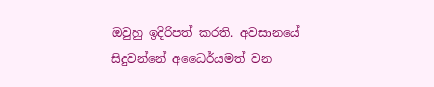ඔවුහු ඉදිරිපත් කරති. අවසානයේ සිදුවන්නේ අධෛර්යමත් වන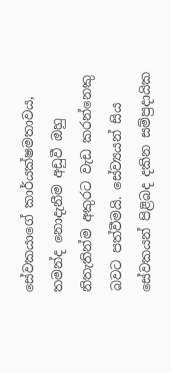සේවකයාගේ කාර්යක්ෂමතාවය, තමන්ද නොදැනීම අඩුවී ඔහු නිතැතින්ම අකුරට වැඩ කරන්නෙකු බවට පත්වීමයි. සේව්‍යයන් සිය සේවකයන් පිළිබද දකින සම්ප්‍රදායික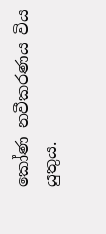කෝණ ‍නවීකරණය විය යුතුය.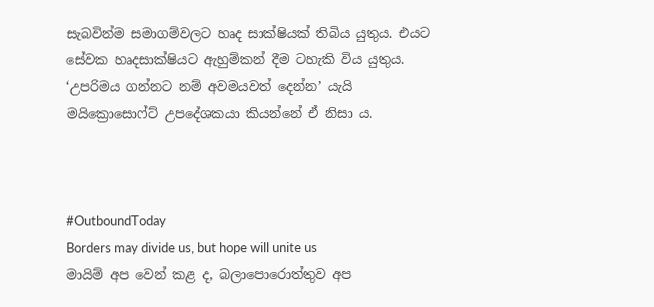සැබවින්ම සමාගම්වලට හෘද සාක්ෂියක් තිබිය යුතුය. එයට සේවක හෘදසාක්ෂියට ඇහුම්කන් දීම ටහැකි විය යුතුය. ‘උපරිමය ගන්නට නම් අවමයවත් දෙන්න’ යැයි මයික්‍රොසොෆ්ට් උපදේශකයා කියන්නේ ඒ නිසා ය.



#OutboundToday
Borders may divide us, but hope will unite us
මායිම් අප වෙන් කළ ද, බලාපොරොත්තුව අප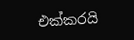එක්කරයි